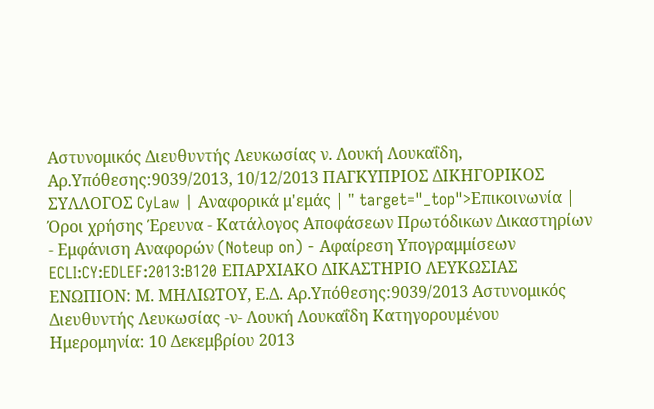Αστυνομικός Διευθυντής Λευκωσίας ν. Λουκή Λουκαΐδη, Αρ.Υπόθεσης:9039/2013, 10/12/2013 ΠΑΓΚΥΠΡΙΟΣ ΔΙΚΗΓΟΡΙΚΟΣ ΣΥΛΛΟΓΟΣ CyLaw | Αναφορικά μ'εμάς | " target="_top">Επικοινωνία | Όροι χρήσης Έρευνα - Κατάλογος Αποφάσεων Πρωτόδικων Δικαστηρίων - Εμφάνιση Αναφορών (Noteup on) - Αφαίρεση Υπογραμμίσεων ECLI:CY:EDLEF:2013:B120 ΕΠΑΡΧΙΑΚΟ ΔΙΚΑΣΤΗΡΙΟ ΛΕΥΚΩΣΙΑΣ ΕΝΩΠΙΟΝ: Μ. ΜΗΛΙΩΤΟΥ, Ε.Δ. Αρ.Υπόθεσης:9039/2013 Αστυνομικός Διευθυντής Λευκωσίας -ν- Λουκή Λουκαΐδη Κατηγορουμένου Ημερομηνία: 10 Δεκεμβρίου 2013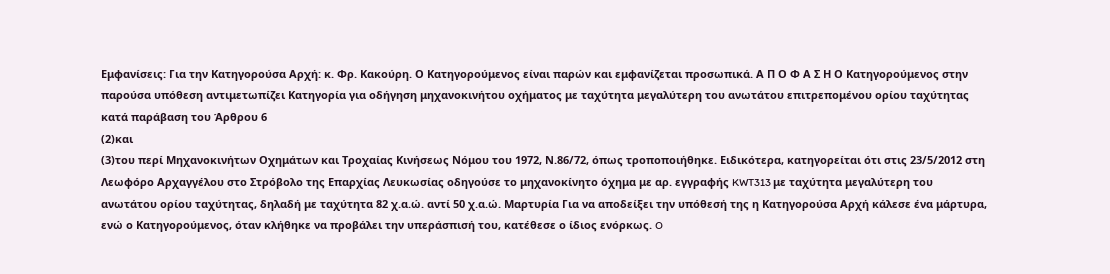Εμφανίσεις: Για την Κατηγορούσα Αρχή: κ. Φρ. Κακούρη. Ο Κατηγορούμενος είναι παρών και εμφανίζεται προσωπικά. Α Π Ο Φ Α Σ Η Ο Κατηγορούμενος στην παρούσα υπόθεση αντιμετωπίζει Κατηγορία για οδήγηση μηχανοκινήτου οχήματος με ταχύτητα μεγαλύτερη του ανωτάτου επιτρεπομένου ορίου ταχύτητας κατά παράβαση του Άρθρου 6
(2)και
(3)του περί Μηχανοκινήτων Οχημάτων και Τροχαίας Κινήσεως Νόμου του 1972, Ν.86/72, όπως τροποποιήθηκε. Ειδικότερα, κατηγορείται ότι στις 23/5/2012 στη Λεωφόρο Αρχαγγέλου στο Στρόβολο της Επαρχίας Λευκωσίας οδηγούσε το μηχανοκίνητο όχημα με αρ. εγγραφής KWT313 με ταχύτητα μεγαλύτερη του ανωτάτου ορίου ταχύτητας, δηλαδή με ταχύτητα 82 χ.α.ώ. αντί 50 χ.α.ώ. Μαρτυρία Για να αποδείξει την υπόθεσή της η Κατηγορούσα Αρχή κάλεσε ένα μάρτυρα, ενώ ο Κατηγορούμενος, όταν κλήθηκε να προβάλει την υπεράσπισή του, κατέθεσε ο ίδιος ενόρκως. O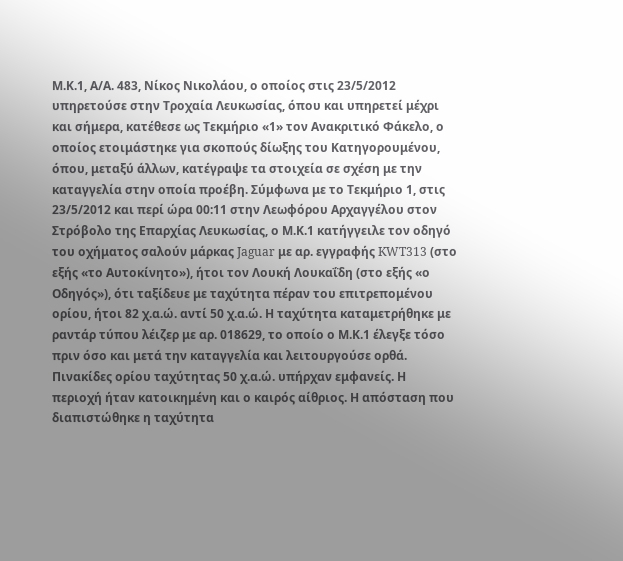Μ.Κ.1, Α/Α. 483, Νίκος Νικολάου, ο οποίος στις 23/5/2012 υπηρετούσε στην Τροχαία Λευκωσίας, όπου και υπηρετεί μέχρι και σήμερα, κατέθεσε ως Τεκμήριο «1» τον Ανακριτικό Φάκελο, ο οποίος ετοιμάστηκε για σκοπούς δίωξης του Κατηγορουμένου, όπου, μεταξύ άλλων, κατέγραψε τα στοιχεία σε σχέση με την καταγγελία στην οποία προέβη. Σύμφωνα με το Τεκμήριο 1, στις 23/5/2012 και περί ώρα 00:11 στην Λεωφόρου Αρχαγγέλου στον Στρόβολο της Επαρχίας Λευκωσίας, ο Μ.Κ.1 κατήγγειλε τον οδηγό του οχήματος σαλούν μάρκας Jaguar με αρ. εγγραφής KWT313 (στο εξής «το Αυτοκίνητο»), ήτοι τον Λουκή Λουκαΐδη (στο εξής «ο Οδηγός»), ότι ταξίδευε με ταχύτητα πέραν του επιτρεπομένου ορίου, ήτοι 82 χ.α.ώ. αντί 50 χ.α.ώ. Η ταχύτητα καταμετρήθηκε με ραντάρ τύπου λέιζερ με αρ. 018629, το οποίο ο Μ.Κ.1 έλεγξε τόσο πριν όσο και μετά την καταγγελία και λειτουργούσε ορθά. Πινακίδες ορίου ταχύτητας 50 χ.α.ώ. υπήρχαν εμφανείς. Η περιοχή ήταν κατοικημένη και ο καιρός αίθριος. Η απόσταση που διαπιστώθηκε η ταχύτητα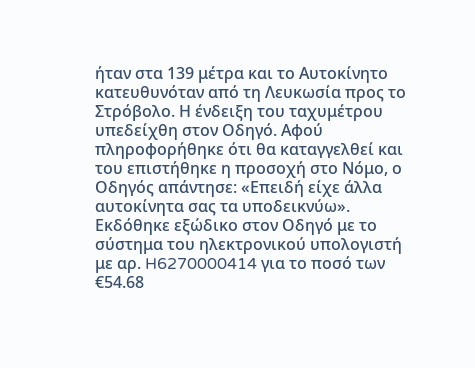ήταν στα 139 μέτρα και το Αυτοκίνητο κατευθυνόταν από τη Λευκωσία προς το Στρόβολο. Η ένδειξη του ταχυμέτρου υπεδείχθη στον Οδηγό. Αφού πληροφορήθηκε ότι θα καταγγελθεί και του επιστήθηκε η προσοχή στο Νόμο, ο Οδηγός απάντησε: «Επειδή είχε άλλα αυτοκίνητα σας τα υποδεικνύω». Εκδόθηκε εξώδικο στον Οδηγό με το σύστημα του ηλεκτρονικού υπολογιστή με αρ. H6270000414 για το ποσό των €54.68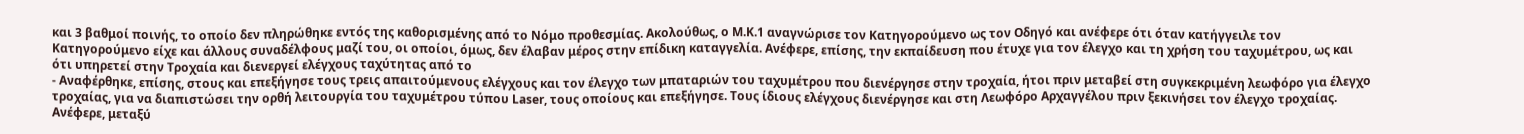και 3 βαθμοί ποινής, το οποίο δεν πληρώθηκε εντός της καθορισμένης από το Νόμο προθεσμίας. Ακολούθως, ο Μ.Κ.1 αναγνώρισε τον Κατηγορούμενο ως τον Οδηγό και ανέφερε ότι όταν κατήγγειλε τον Κατηγορούμενο είχε και άλλους συναδέλφους μαζί του, οι οποίοι, όμως, δεν έλαβαν μέρος στην επίδικη καταγγελία. Ανέφερε, επίσης, την εκπαίδευση που έτυχε για τον έλεγχο και τη χρήση του ταχυμέτρου, ως και ότι υπηρετεί στην Τροχαία και διενεργεί ελέγχους ταχύτητας από το
- Αναφέρθηκε, επίσης, στους και επεξήγησε τους τρεις απαιτούμενους ελέγχους και τον έλεγχο των μπαταριών του ταχυμέτρου που διενέργησε στην τροχαία, ήτοι πριν μεταβεί στη συγκεκριμένη λεωφόρο για έλεγχο τροχαίας, για να διαπιστώσει την ορθή λειτουργία του ταχυμέτρου τύπου Laser, τους οποίους και επεξήγησε. Τους ίδιους ελέγχους διενέργησε και στη Λεωφόρο Αρχαγγέλου πριν ξεκινήσει τον έλεγχο τροχαίας. Ανέφερε, μεταξύ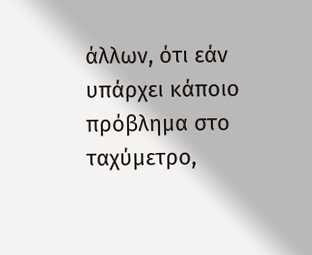άλλων, ότι εάν υπάρχει κάποιο πρόβλημα στο ταχύμετρο,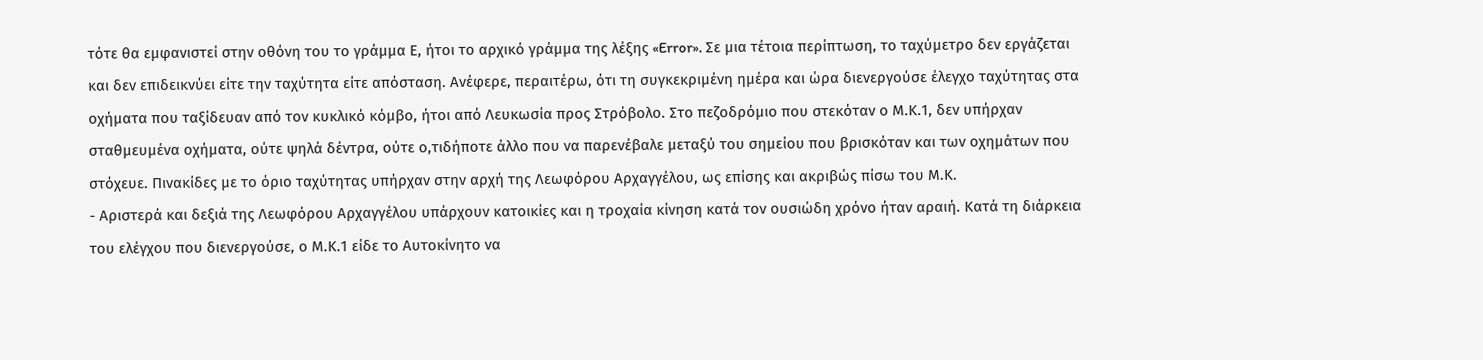τότε θα εμφανιστεί στην οθόνη του το γράμμα Ε, ήτοι το αρχικό γράμμα της λέξης «Error». Σε μια τέτοια περίπτωση, το ταχύμετρο δεν εργάζεται και δεν επιδεικνύει είτε την ταχύτητα είτε απόσταση. Ανέφερε, περαιτέρω, ότι τη συγκεκριμένη ημέρα και ώρα διενεργούσε έλεγχο ταχύτητας στα οχήματα που ταξίδευαν από τον κυκλικό κόμβο, ήτοι από Λευκωσία προς Στρόβολο. Στο πεζοδρόμιο που στεκόταν ο Μ.Κ.1, δεν υπήρχαν σταθμευμένα οχήματα, ούτε ψηλά δέντρα, ούτε ο,τιδήποτε άλλο που να παρενέβαλε μεταξύ του σημείου που βρισκόταν και των οχημάτων που στόχευε. Πινακίδες με το όριο ταχύτητας υπήρχαν στην αρχή της Λεωφόρου Αρχαγγέλου, ως επίσης και ακριβώς πίσω του Μ.Κ.
- Αριστερά και δεξιά της Λεωφόρου Αρχαγγέλου υπάρχουν κατοικίες και η τροχαία κίνηση κατά τον ουσιώδη χρόνο ήταν αραιή. Κατά τη διάρκεια του ελέγχου που διενεργούσε, ο Μ.Κ.1 είδε το Αυτοκίνητο να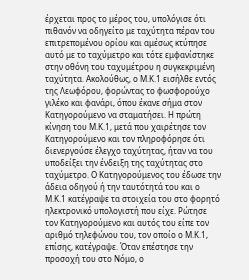έρχεται προς το μέρος του, υπολόγισε ότι πιθανόν να οδηγείτο με ταχύτητα πέραν του επιτρεπομένου ορίου και αμέσως κτύπησε αυτό με το ταχύμετρο και τότε εμφανίστηκε στην οθόνη του ταχυμέτρου η συγκεκριμένη ταχύτητα. Ακολούθως, ο Μ.Κ.1 εισήλθε εντός της Λεωφόρου, φορώντας το φωσφορούχο γιλέκο και φανάρι, όπου έκανε σήμα στον Κατηγορούμενο να σταματήσει. Η πρώτη κίνηση του Μ.Κ.1, μετά που χαιρέτησε τον Κατηγορούμενο και τον πληροφόρησε ότι διενεργούσε έλεγχο ταχύτητας, ήταν να του υποδείξει την ένδειξη της ταχύτητας στο ταχύμετρο. Ο Κατηγορούμενος του έδωσε την άδεια οδηγού ή την ταυτότητά του και ο Μ.Κ.1 κατέγραψε τα στοιχεία του στο φορητό ηλεκτρονικό υπολογιστή που είχε. Ρώτησε τον Κατηγορούμενο και αυτός του είπε τον αριθμό τηλεφώνου του, τον οποίο ο Μ.Κ.1, επίσης, κατέγραψε. Όταν επέστησε την προσοχή του στο Νόμο, ο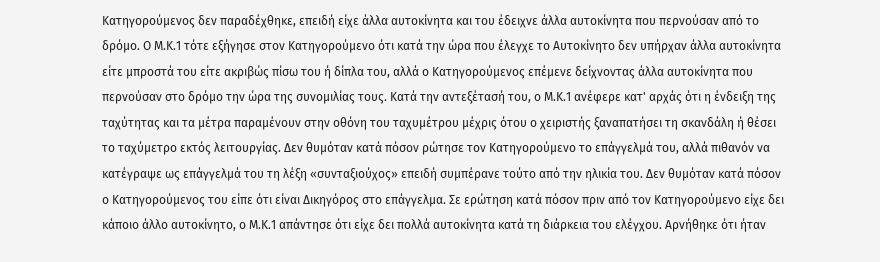Κατηγορούμενος δεν παραδέχθηκε, επειδή είχε άλλα αυτοκίνητα και του έδειχνε άλλα αυτοκίνητα που περνούσαν από το δρόμο. Ο Μ.Κ.1 τότε εξήγησε στον Κατηγορούμενο ότι κατά την ώρα που έλεγχε το Αυτοκίνητο δεν υπήρχαν άλλα αυτοκίνητα είτε μπροστά του είτε ακριβώς πίσω του ή δίπλα του, αλλά ο Κατηγορούμενος επέμενε δείχνοντας άλλα αυτοκίνητα που περνούσαν στο δρόμο την ώρα της συνομιλίας τους. Κατά την αντεξέτασή του, ο Μ.Κ.1 ανέφερε κατ' αρχάς ότι η ένδειξη της ταχύτητας και τα μέτρα παραμένουν στην οθόνη του ταχυμέτρου μέχρις ότου ο χειριστής ξαναπατήσει τη σκανδάλη ή θέσει το ταχύμετρο εκτός λειτουργίας. Δεν θυμόταν κατά πόσον ρώτησε τον Κατηγορούμενο το επάγγελμά του, αλλά πιθανόν να κατέγραψε ως επάγγελμά του τη λέξη «συνταξιούχος» επειδή συμπέρανε τούτο από την ηλικία του. Δεν θυμόταν κατά πόσον ο Κατηγορούμενος του είπε ότι είναι Δικηγόρος στο επάγγελμα. Σε ερώτηση κατά πόσον πριν από τον Κατηγορούμενο είχε δει κάποιο άλλο αυτοκίνητο, ο Μ.Κ.1 απάντησε ότι είχε δει πολλά αυτοκίνητα κατά τη διάρκεια του ελέγχου. Αρνήθηκε ότι ήταν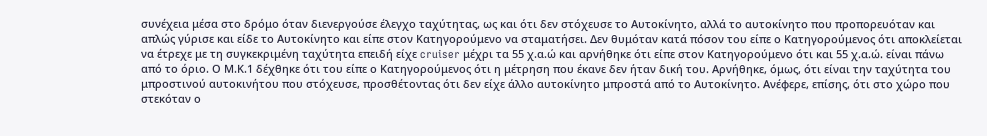συνέχεια μέσα στο δρόμο όταν διενεργούσε έλεγχο ταχύτητας, ως και ότι δεν στόχευσε το Αυτοκίνητο, αλλά το αυτοκίνητο που προπορευόταν και απλώς γύρισε και είδε το Αυτοκίνητο και είπε στον Κατηγορούμενο να σταματήσει. Δεν θυμόταν κατά πόσον του είπε ο Κατηγορούμενος ότι αποκλείεται να έτρεχε με τη συγκεκριμένη ταχύτητα επειδή είχε cruiser μέχρι τα 55 χ.α.ώ και αρνήθηκε ότι είπε στον Κατηγορούμενο ότι και 55 χ.α.ώ. είναι πάνω από το όριο. Ο Μ.Κ.1 δέχθηκε ότι του είπε ο Κατηγορούμενος ότι η μέτρηση που έκανε δεν ήταν δική του. Αρνήθηκε, όμως, ότι είναι την ταχύτητα του μπροστινού αυτοκινήτου που στόχευσε, προσθέτοντας ότι δεν είχε άλλο αυτοκίνητο μπροστά από το Αυτοκίνητο. Ανέφερε, επίσης, ότι στο χώρο που στεκόταν ο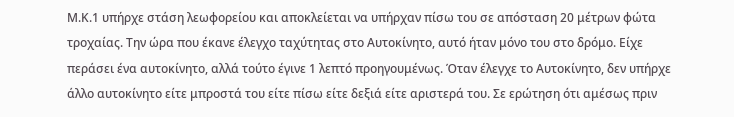Μ.Κ.1 υπήρχε στάση λεωφορείου και αποκλείεται να υπήρχαν πίσω του σε απόσταση 20 μέτρων φώτα τροχαίας. Την ώρα που έκανε έλεγχο ταχύτητας στο Αυτοκίνητο, αυτό ήταν μόνο του στο δρόμο. Είχε περάσει ένα αυτοκίνητο, αλλά τούτο έγινε 1 λεπτό προηγουμένως. Όταν έλεγχε το Αυτοκίνητο, δεν υπήρχε άλλο αυτοκίνητο είτε μπροστά του είτε πίσω είτε δεξιά είτε αριστερά του. Σε ερώτηση ότι αμέσως πριν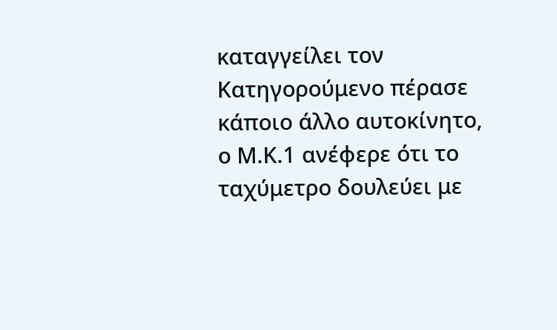καταγγείλει τον Κατηγορούμενο πέρασε κάποιο άλλο αυτοκίνητο, ο Μ.Κ.1 ανέφερε ότι το ταχύμετρο δουλεύει με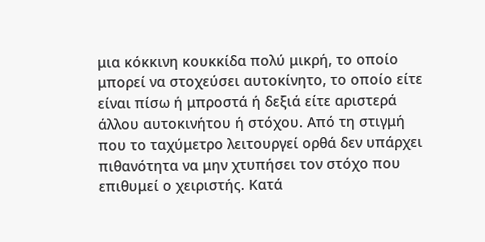μια κόκκινη κουκκίδα πολύ μικρή, το οποίο μπορεί να στοχεύσει αυτοκίνητο, το οποίο είτε είναι πίσω ή μπροστά ή δεξιά είτε αριστερά άλλου αυτοκινήτου ή στόχου. Από τη στιγμή που το ταχύμετρο λειτουργεί ορθά δεν υπάρχει πιθανότητα να μην χτυπήσει τον στόχο που επιθυμεί ο χειριστής. Κατά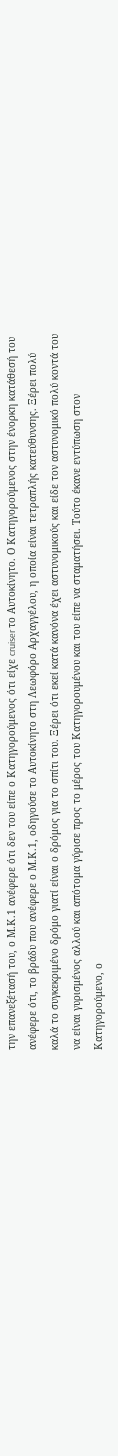την επανεξέτασή του, ο Μ.Κ.1 ανέφερε ότι δεν του είπε ο Κατηγορούμενος ότι είχε cruiser το Αυτοκίνητο. Ο Κατηγορούμενος στην ένορκη κατάθεσή του ανέφερε ότι, το βράδυ που ανέφερε ο Μ.Κ.1, οδηγούσε το Αυτοκίνητο στη Λεωφόρο Αρχαγγέλου, η οποία είναι τετραπλής κατεύθυνσης. Ξέρει πολύ καλά το συγκεκριμένο δρόμο γιατί είναι ο δρόμος για το σπίτι του. Ξέρει ότι εκεί κατά κανόνα έχει αστυνομικούς και είδε τον αστυνομικό πολύ κοντά του να είναι γυρισμένος αλλού και απότομα γύρισε προς το μέρος του Κατηγορουμένου και του είπε να σταματήσει. Τούτο έκανε εντύπωση στον Κατηγορούμενο, ο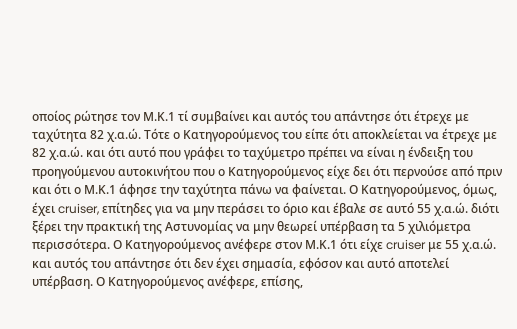οποίος ρώτησε τον Μ.Κ.1 τί συμβαίνει και αυτός του απάντησε ότι έτρεχε με ταχύτητα 82 χ.α.ώ. Τότε ο Κατηγορούμενος του είπε ότι αποκλείεται να έτρεχε με 82 χ.α.ώ. και ότι αυτό που γράφει το ταχύμετρο πρέπει να είναι η ένδειξη του προηγούμενου αυτοκινήτου που ο Κατηγορούμενος είχε δει ότι περνούσε από πριν και ότι ο Μ.Κ.1 άφησε την ταχύτητα πάνω να φαίνεται. Ο Κατηγορούμενος, όμως, έχει cruiser, επίτηδες για να μην περάσει το όριο και έβαλε σε αυτό 55 χ.α.ώ. διότι ξέρει την πρακτική της Αστυνομίας να μην θεωρεί υπέρβαση τα 5 χιλιόμετρα περισσότερα. Ο Κατηγορούμενος ανέφερε στον Μ.Κ.1 ότι είχε cruiser με 55 χ.α.ώ. και αυτός του απάντησε ότι δεν έχει σημασία, εφόσον και αυτό αποτελεί υπέρβαση. Ο Κατηγορούμενος ανέφερε, επίσης,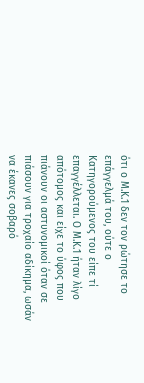ότι ο Μ.Κ.1 δεν τον ρώτησε το επάγγελμά του, ούτε ο Κατηγορούμενος του είπε τί επαγγέλλεται. Ο Μ.Κ.1 ήταν λίγο απότομος και είχε το ύφος που πιάνουν οι αστυνομικοί όταν σε πιάσουν για τροχαίο αδίκημα, ωσάν να έκανες σοβαρό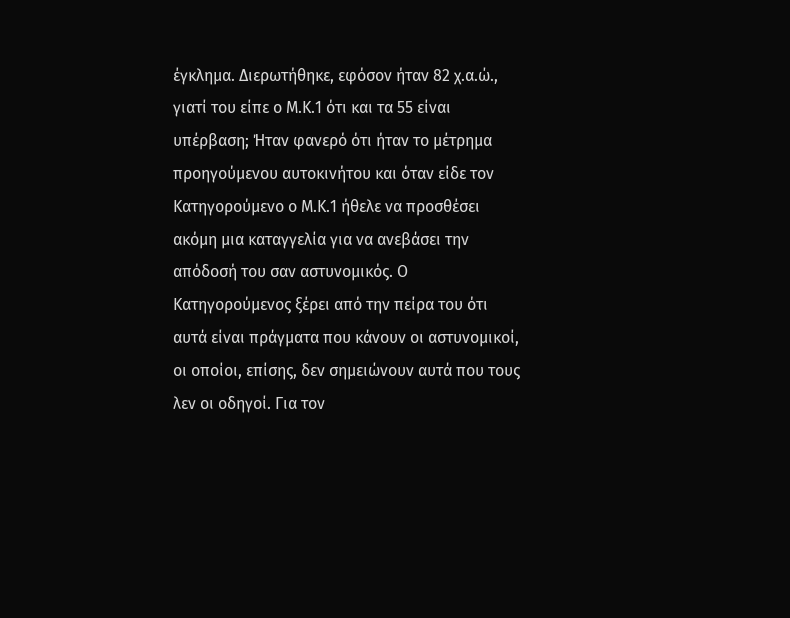έγκλημα. Διερωτήθηκε, εφόσον ήταν 82 χ.α.ώ., γιατί του είπε ο Μ.Κ.1 ότι και τα 55 είναι υπέρβαση; Ήταν φανερό ότι ήταν το μέτρημα προηγούμενου αυτοκινήτου και όταν είδε τον Κατηγορούμενο ο Μ.Κ.1 ήθελε να προσθέσει ακόμη μια καταγγελία για να ανεβάσει την απόδοσή του σαν αστυνομικός. Ο Κατηγορούμενος ξέρει από την πείρα του ότι αυτά είναι πράγματα που κάνουν οι αστυνομικοί, οι οποίοι, επίσης, δεν σημειώνουν αυτά που τους λεν οι οδηγοί. Για τον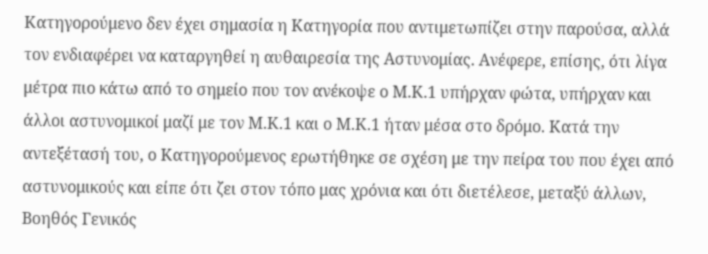Κατηγορούμενο δεν έχει σημασία η Κατηγορία που αντιμετωπίζει στην παρούσα, αλλά τον ενδιαφέρει να καταργηθεί η αυθαιρεσία της Αστυνομίας. Ανέφερε, επίσης, ότι λίγα μέτρα πιο κάτω από το σημείο που τον ανέκοψε ο Μ.Κ.1 υπήρχαν φώτα, υπήρχαν και άλλοι αστυνομικοί μαζί με τον Μ.Κ.1 και ο Μ.Κ.1 ήταν μέσα στο δρόμο. Κατά την αντεξέτασή του, ο Κατηγορούμενος ερωτήθηκε σε σχέση με την πείρα του που έχει από αστυνομικούς και είπε ότι ζει στον τόπο μας χρόνια και ότι διετέλεσε, μεταξύ άλλων, Βοηθός Γενικός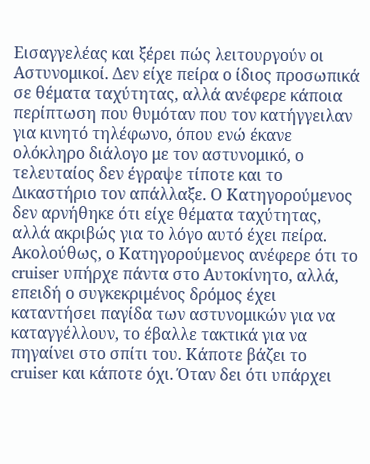Εισαγγελέας και ξέρει πώς λειτουργούν οι Αστυνομικοί. Δεν είχε πείρα ο ίδιος προσωπικά σε θέματα ταχύτητας, αλλά ανέφερε κάποια περίπτωση που θυμόταν που τον κατήγγειλαν για κινητό τηλέφωνο, όπου ενώ έκανε ολόκληρο διάλογο με τον αστυνομικό, ο τελευταίος δεν έγραψε τίποτε και το Δικαστήριο τον απάλλαξε. Ο Κατηγορούμενος δεν αρνήθηκε ότι είχε θέματα ταχύτητας, αλλά ακριβώς για το λόγο αυτό έχει πείρα. Ακολούθως, ο Κατηγορούμενος ανέφερε ότι το cruiser υπήρχε πάντα στο Αυτοκίνητο, αλλά, επειδή ο συγκεκριμένος δρόμος έχει καταντήσει παγίδα των αστυνομικών για να καταγγέλλουν, το έβαλλε τακτικά για να πηγαίνει στο σπίτι του. Κάποτε βάζει το cruiser και κάποτε όχι. Όταν δει ότι υπάρχει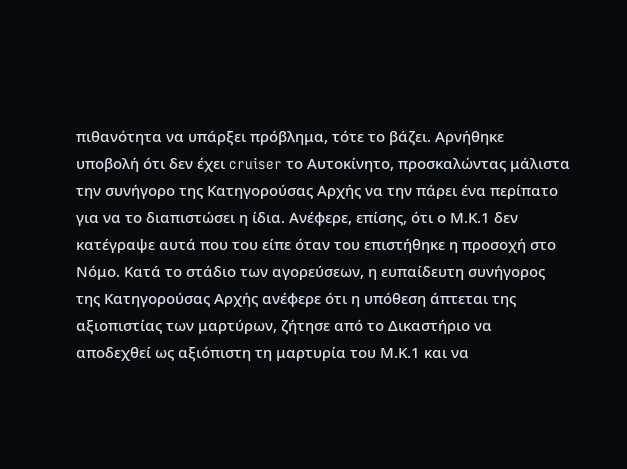πιθανότητα να υπάρξει πρόβλημα, τότε το βάζει. Αρνήθηκε υποβολή ότι δεν έχει cruiser το Αυτοκίνητο, προσκαλώντας μάλιστα την συνήγορο της Κατηγορούσας Αρχής να την πάρει ένα περίπατο για να το διαπιστώσει η ίδια. Ανέφερε, επίσης, ότι ο Μ.Κ.1 δεν κατέγραψε αυτά που του είπε όταν του επιστήθηκε η προσοχή στο Νόμο. Κατά το στάδιο των αγορεύσεων, η ευπαίδευτη συνήγορος της Κατηγορούσας Αρχής ανέφερε ότι η υπόθεση άπτεται της αξιοπιστίας των μαρτύρων, ζήτησε από το Δικαστήριο να αποδεχθεί ως αξιόπιστη τη μαρτυρία του Μ.Κ.1 και να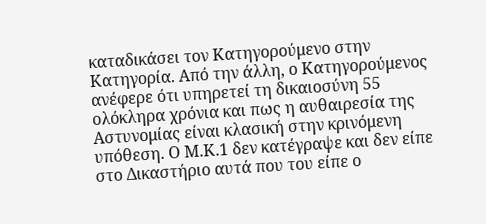καταδικάσει τον Κατηγορούμενο στην Κατηγορία. Από την άλλη, ο Κατηγορούμενος ανέφερε ότι υπηρετεί τη δικαιοσύνη 55 ολόκληρα χρόνια και πως η αυθαιρεσία της Αστυνομίας είναι κλασική στην κρινόμενη υπόθεση. Ο Μ.Κ.1 δεν κατέγραψε και δεν είπε στο Δικαστήριο αυτά που του είπε ο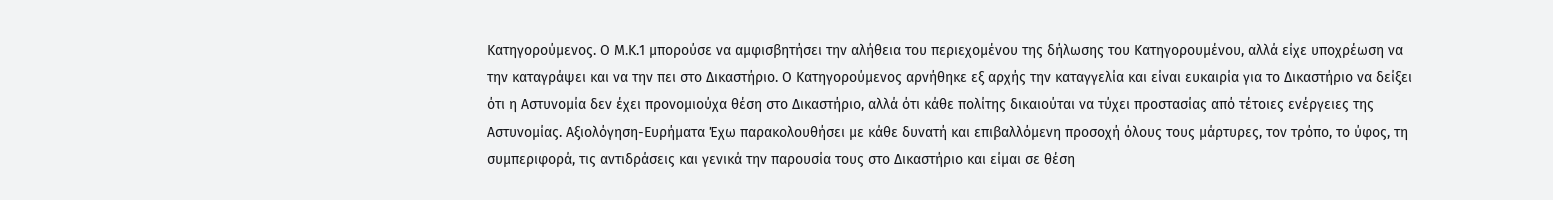Κατηγορούμενος. Ο Μ.Κ.1 μπορούσε να αμφισβητήσει την αλήθεια του περιεχομένου της δήλωσης του Κατηγορουμένου, αλλά είχε υποχρέωση να την καταγράψει και να την πει στο Δικαστήριο. Ο Κατηγορούμενος αρνήθηκε εξ αρχής την καταγγελία και είναι ευκαιρία για το Δικαστήριο να δείξει ότι η Αστυνομία δεν έχει προνομιούχα θέση στο Δικαστήριο, αλλά ότι κάθε πολίτης δικαιούται να τύχει προστασίας από τέτοιες ενέργειες της Αστυνομίας. Αξιολόγηση-Ευρήματα Έχω παρακολουθήσει με κάθε δυνατή και επιβαλλόμενη προσοχή όλους τους μάρτυρες, τον τρόπο, το ύφος, τη συμπεριφορά, τις αντιδράσεις και γενικά την παρουσία τους στο Δικαστήριο και είμαι σε θέση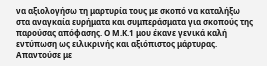να αξιολογήσω τη μαρτυρία τους με σκοπό να καταλήξω στα αναγκαία ευρήματα και συμπεράσματα για σκοπούς της παρούσας απόφασης. Ο Μ.Κ.1 μου έκανε γενικά καλή εντύπωση ως ειλικρινής και αξιόπιστος μάρτυρας. Απαντούσε με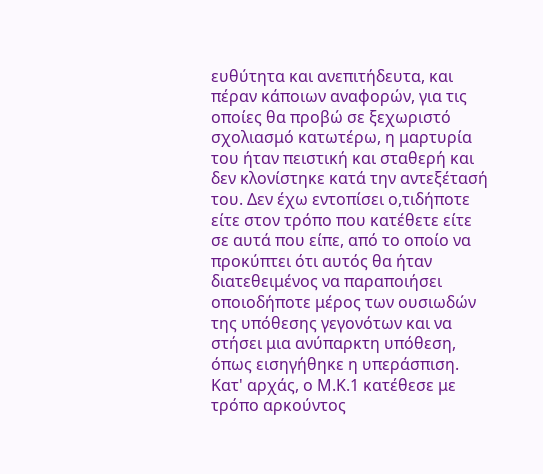ευθύτητα και ανεπιτήδευτα, και πέραν κάποιων αναφορών, για τις οποίες θα προβώ σε ξεχωριστό σχολιασμό κατωτέρω, η μαρτυρία του ήταν πειστική και σταθερή και δεν κλονίστηκε κατά την αντεξέτασή του. Δεν έχω εντοπίσει ο,τιδήποτε είτε στον τρόπο που κατέθετε είτε σε αυτά που είπε, από το οποίο να προκύπτει ότι αυτός θα ήταν διατεθειμένος να παραποιήσει οποιοδήποτε μέρος των ουσιωδών της υπόθεσης γεγονότων και να στήσει μια ανύπαρκτη υπόθεση, όπως εισηγήθηκε η υπεράσπιση. Κατ' αρχάς, ο Μ.Κ.1 κατέθεσε με τρόπο αρκούντος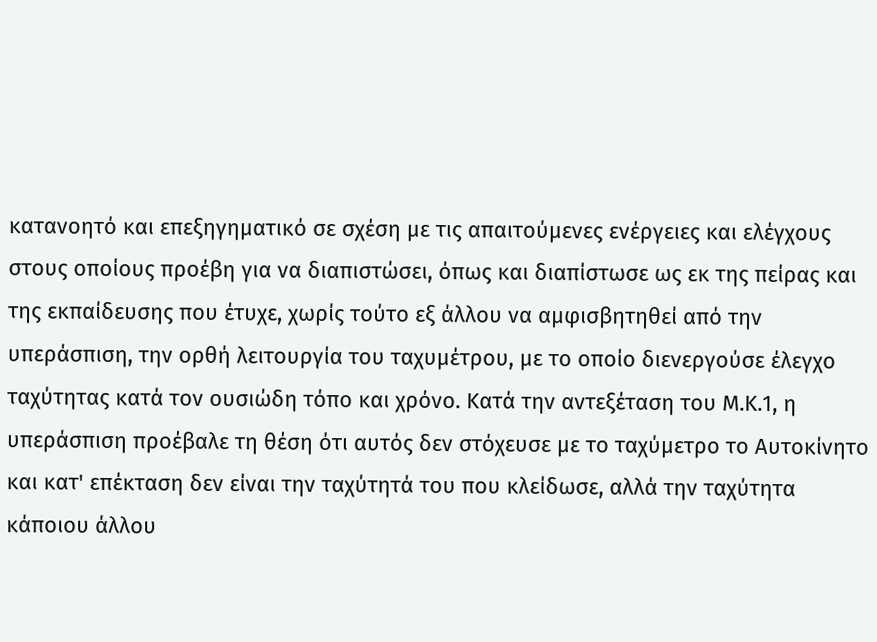κατανοητό και επεξηγηματικό σε σχέση με τις απαιτούμενες ενέργειες και ελέγχους στους οποίους προέβη για να διαπιστώσει, όπως και διαπίστωσε ως εκ της πείρας και της εκπαίδευσης που έτυχε, χωρίς τούτο εξ άλλου να αμφισβητηθεί από την υπεράσπιση, την ορθή λειτουργία του ταχυμέτρου, με το οποίο διενεργούσε έλεγχο ταχύτητας κατά τον ουσιώδη τόπο και χρόνο. Κατά την αντεξέταση του Μ.Κ.1, η υπεράσπιση προέβαλε τη θέση ότι αυτός δεν στόχευσε με το ταχύμετρο το Αυτοκίνητο και κατ' επέκταση δεν είναι την ταχύτητά του που κλείδωσε, αλλά την ταχύτητα κάποιου άλλου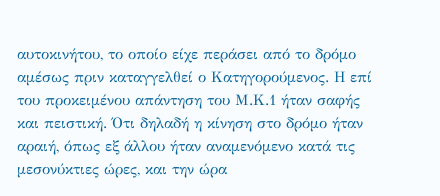αυτοκινήτου, το οποίο είχε περάσει από το δρόμο αμέσως πριν καταγγελθεί ο Κατηγορούμενος. Η επί του προκειμένου απάντηση του Μ.Κ.1 ήταν σαφής και πειστική. Ότι δηλαδή η κίνηση στο δρόμο ήταν αραιή, όπως εξ άλλου ήταν αναμενόμενο κατά τις μεσονύκτιες ώρες, και την ώρα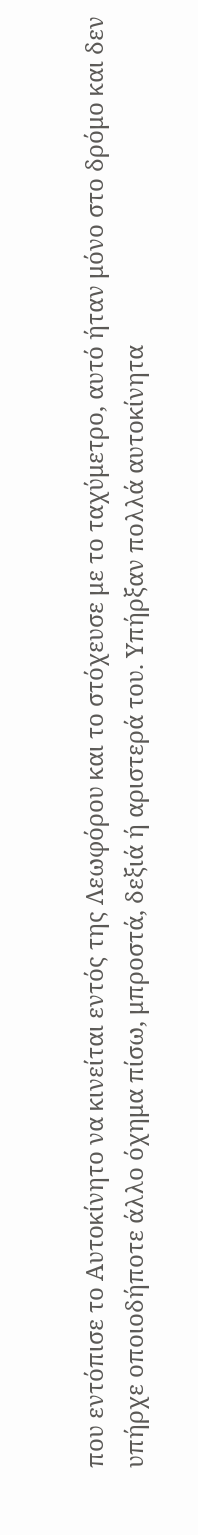που εντόπισε το Αυτοκίνητο να κινείται εντός της Λεωφόρου και το στόχευσε με το ταχύμετρο, αυτό ήταν μόνο στο δρόμο και δεν υπήρχε οποιοδήποτε άλλο όχημα πίσω, μπροστά, δεξιά ή αριστερά του. Υπήρξαν πολλά αυτοκίνητα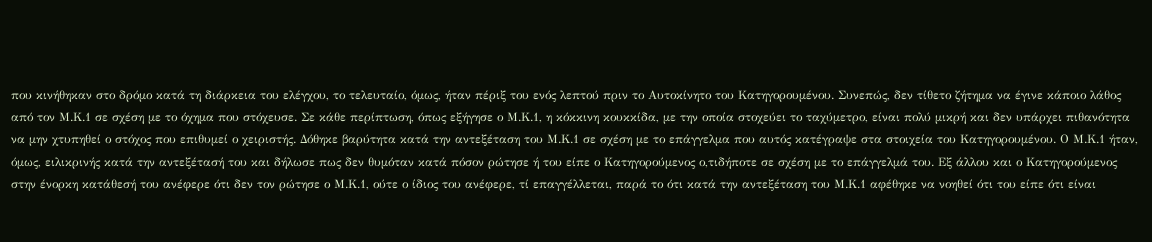που κινήθηκαν στο δρόμο κατά τη διάρκεια του ελέγχου, το τελευταίο, όμως, ήταν πέριξ του ενός λεπτού πριν το Αυτοκίνητο του Κατηγορουμένου. Συνεπώς, δεν τίθετο ζήτημα να έγινε κάποιο λάθος από τον Μ.Κ.1 σε σχέση με το όχημα που στόχευσε. Σε κάθε περίπτωση, όπως εξήγησε ο Μ.Κ.1, η κόκκινη κουκκίδα, με την οποία στοχεύει το ταχύμετρο, είναι πολύ μικρή και δεν υπάρχει πιθανότητα να μην χτυπηθεί ο στόχος που επιθυμεί ο χειριστής. Δόθηκε βαρύτητα κατά την αντεξέταση του Μ.Κ.1 σε σχέση με το επάγγελμα που αυτός κατέγραψε στα στοιχεία του Κατηγορουμένου. Ο Μ.Κ.1 ήταν, όμως, ειλικρινής κατά την αντεξέτασή του και δήλωσε πως δεν θυμόταν κατά πόσον ρώτησε ή του είπε ο Κατηγορούμενος ο,τιδήποτε σε σχέση με το επάγγελμά του. Εξ άλλου και ο Κατηγορούμενος στην ένορκη κατάθεσή του ανέφερε ότι δεν τον ρώτησε ο Μ.Κ.1, ούτε ο ίδιος του ανέφερε, τί επαγγέλλεται, παρά το ότι κατά την αντεξέταση του Μ.Κ.1 αφέθηκε να νοηθεί ότι του είπε ότι είναι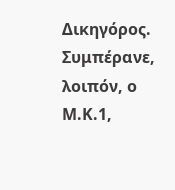Δικηγόρος. Συμπέρανε, λοιπόν, ο Μ.Κ.1,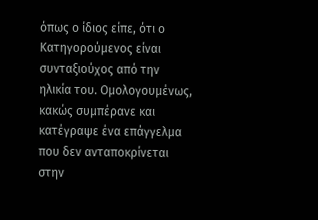όπως ο ίδιος είπε, ότι ο Κατηγορούμενος είναι συνταξιούχος από την ηλικία του. Ομολογουμένως, κακώς συμπέρανε και κατέγραψε ένα επάγγελμα που δεν ανταποκρίνεται στην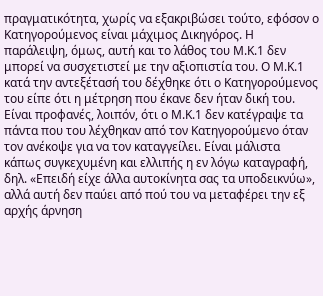πραγματικότητα, χωρίς να εξακριβώσει τούτο, εφόσον ο Κατηγορούμενος είναι μάχιμος Δικηγόρος. Η παράλειψη, όμως, αυτή και το λάθος του Μ.Κ.1 δεν μπορεί να συσχετιστεί με την αξιοπιστία του. Ο Μ.Κ.1 κατά την αντεξέτασή του δέχθηκε ότι ο Κατηγορούμενος του είπε ότι η μέτρηση που έκανε δεν ήταν δική του. Είναι προφανές, λοιπόν, ότι ο Μ.Κ.1 δεν κατέγραψε τα πάντα που του λέχθηκαν από τον Κατηγορούμενο όταν τον ανέκοψε για να τον καταγγείλει. Είναι μάλιστα κάπως συγκεχυμένη και ελλιπής η εν λόγω καταγραφή, δηλ. «Επειδή είχε άλλα αυτοκίνητα σας τα υποδεικνύω», αλλά αυτή δεν παύει από πού του να μεταφέρει την εξ αρχής άρνηση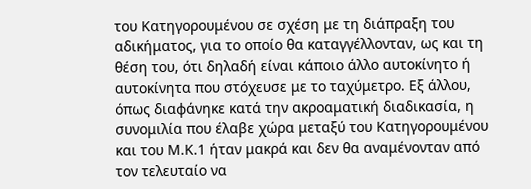του Κατηγορουμένου σε σχέση με τη διάπραξη του αδικήματος, για το οποίο θα καταγγέλλονταν, ως και τη θέση του, ότι δηλαδή είναι κάποιο άλλο αυτοκίνητο ή αυτοκίνητα που στόχευσε με το ταχύμετρο. Εξ άλλου, όπως διαφάνηκε κατά την ακροαματική διαδικασία, η συνομιλία που έλαβε χώρα μεταξύ του Κατηγορουμένου και του Μ.Κ.1 ήταν μακρά και δεν θα αναμένονταν από τον τελευταίο να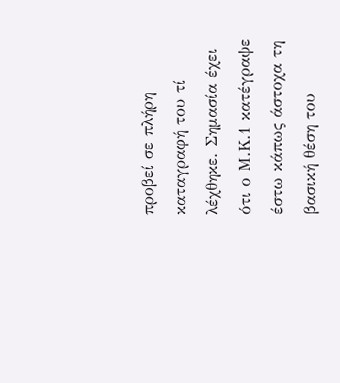προβεί σε πλήρη καταγραφή του τί λέχθηκε. Σημασία έχει ότι ο Μ.Κ.1 κατέγραψε έστω κάπως άστοχα τη βασική θέση του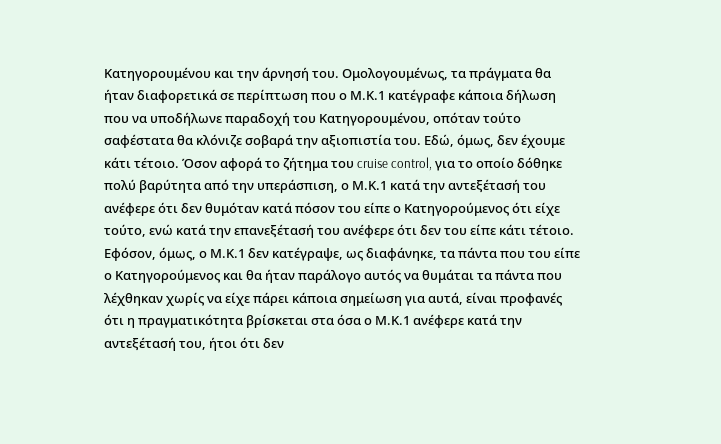Κατηγορουμένου και την άρνησή του. Ομολογουμένως, τα πράγματα θα ήταν διαφορετικά σε περίπτωση που ο Μ.Κ.1 κατέγραφε κάποια δήλωση που να υποδήλωνε παραδοχή του Κατηγορουμένου, οπόταν τούτο σαφέστατα θα κλόνιζε σοβαρά την αξιοπιστία του. Εδώ, όμως, δεν έχουμε κάτι τέτοιο. Όσον αφορά το ζήτημα του cruise control, για το οποίο δόθηκε πολύ βαρύτητα από την υπεράσπιση, ο Μ.Κ.1 κατά την αντεξέτασή του ανέφερε ότι δεν θυμόταν κατά πόσον του είπε ο Κατηγορούμενος ότι είχε τούτο, ενώ κατά την επανεξέτασή του ανέφερε ότι δεν του είπε κάτι τέτοιο. Εφόσον, όμως, ο Μ.Κ.1 δεν κατέγραψε, ως διαφάνηκε, τα πάντα που του είπε ο Κατηγορούμενος και θα ήταν παράλογο αυτός να θυμάται τα πάντα που λέχθηκαν χωρίς να είχε πάρει κάποια σημείωση για αυτά, είναι προφανές ότι η πραγματικότητα βρίσκεται στα όσα ο Μ.Κ.1 ανέφερε κατά την αντεξέτασή του, ήτοι ότι δεν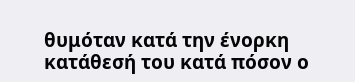θυμόταν κατά την ένορκη κατάθεσή του κατά πόσον ο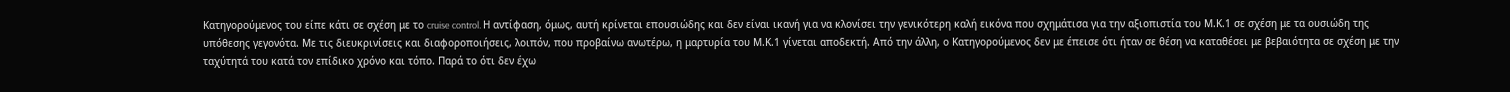Κατηγορούμενος του είπε κάτι σε σχέση με το cruise control. Η αντίφαση, όμως, αυτή κρίνεται επουσιώδης και δεν είναι ικανή για να κλονίσει την γενικότερη καλή εικόνα που σχημάτισα για την αξιοπιστία του Μ.Κ.1 σε σχέση με τα ουσιώδη της υπόθεσης γεγονότα. Με τις διευκρινίσεις και διαφοροποιήσεις, λοιπόν, που προβαίνω ανωτέρω, η μαρτυρία του Μ.Κ.1 γίνεται αποδεκτή. Από την άλλη, ο Κατηγορούμενος δεν με έπεισε ότι ήταν σε θέση να καταθέσει με βεβαιότητα σε σχέση με την ταχύτητά του κατά τον επίδικο χρόνο και τόπο. Παρά το ότι δεν έχω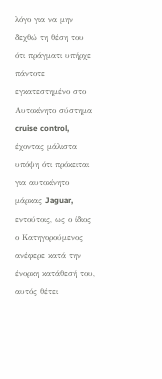λόγο για να μην δεχθώ τη θέση του ότι πράγματι υπήρχε πάντοτε εγκατεστημένο στο Αυτοκίνητο σύστημα cruise control, έχοντας μάλιστα υπόψη ότι πρόκειται για αυτοκίνητο μάρκας Jaguar, εντούτοις, ως ο ίδιος ο Κατηγορούμενος ανέφερε κατά την ένορκη κατάθεσή του, αυτός θέτει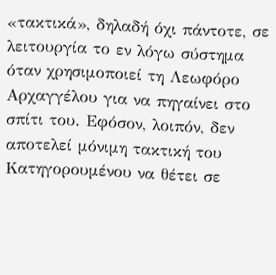«τακτικά», δηλαδή όχι πάντοτε, σε λειτουργία το εν λόγω σύστημα όταν χρησιμοποιεί τη Λεωφόρο Αρχαγγέλου για να πηγαίνει στο σπίτι του. Εφόσον, λοιπόν, δεν αποτελεί μόνιμη τακτική του Κατηγορουμένου να θέτει σε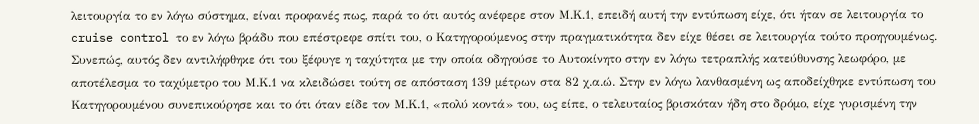λειτουργία το εν λόγω σύστημα, είναι προφανές πως, παρά το ότι αυτός ανέφερε στον Μ.Κ.1, επειδή αυτή την εντύπωση είχε, ότι ήταν σε λειτουργία το cruise control το εν λόγω βράδυ που επέστρεφε σπίτι του, ο Κατηγορούμενος στην πραγματικότητα δεν είχε θέσει σε λειτουργία τούτο προηγουμένως. Συνεπώς, αυτός δεν αντιλήφθηκε ότι του ξέφυγε η ταχύτητα με την οποία οδηγούσε το Αυτοκίνητο στην εν λόγω τετραπλής κατεύθυνσης λεωφόρο, με αποτέλεσμα το ταχύμετρο του Μ.Κ.1 να κλειδώσει τούτη σε απόσταση 139 μέτρων στα 82 χ.α.ώ. Στην εν λόγω λανθασμένη ως αποδείχθηκε εντύπωση του Κατηγορουμένου συνεπικούρησε και το ότι όταν είδε τον Μ.Κ.1, «πολύ κοντά» του, ως είπε, ο τελευταίος βρισκόταν ήδη στο δρόμο, είχε γυρισμένη την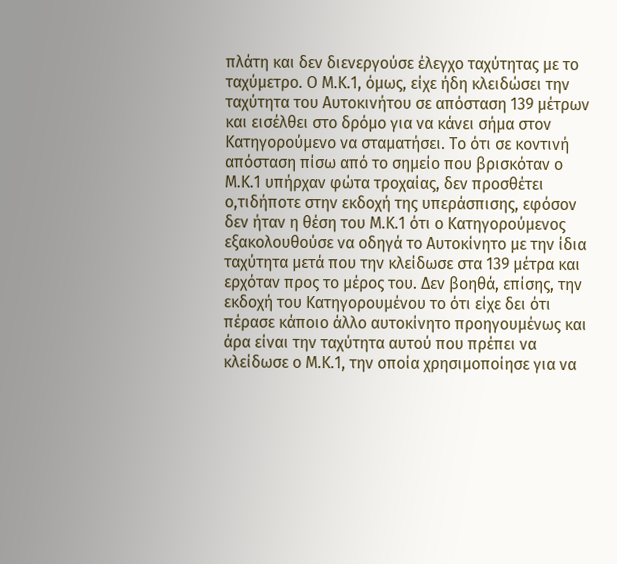πλάτη και δεν διενεργούσε έλεγχο ταχύτητας με το ταχύμετρο. Ο Μ.Κ.1, όμως, είχε ήδη κλειδώσει την ταχύτητα του Αυτοκινήτου σε απόσταση 139 μέτρων και εισέλθει στο δρόμο για να κάνει σήμα στον Κατηγορούμενο να σταματήσει. Το ότι σε κοντινή απόσταση πίσω από το σημείο που βρισκόταν ο Μ.Κ.1 υπήρχαν φώτα τροχαίας, δεν προσθέτει ο,τιδήποτε στην εκδοχή της υπεράσπισης, εφόσον δεν ήταν η θέση του Μ.Κ.1 ότι ο Κατηγορούμενος εξακολουθούσε να οδηγά το Αυτοκίνητο με την ίδια ταχύτητα μετά που την κλείδωσε στα 139 μέτρα και ερχόταν προς το μέρος του. Δεν βοηθά, επίσης, την εκδοχή του Κατηγορουμένου το ότι είχε δει ότι πέρασε κάποιο άλλο αυτοκίνητο προηγουμένως και άρα είναι την ταχύτητα αυτού που πρέπει να κλείδωσε ο Μ.Κ.1, την οποία χρησιμοποίησε για να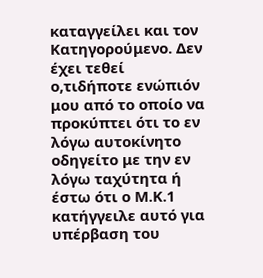καταγγείλει και τον Κατηγορούμενο. Δεν έχει τεθεί ο,τιδήποτε ενώπιόν μου από το οποίο να προκύπτει ότι το εν λόγω αυτοκίνητο οδηγείτο με την εν λόγω ταχύτητα ή έστω ότι ο Μ.Κ.1 κατήγγειλε αυτό για υπέρβαση του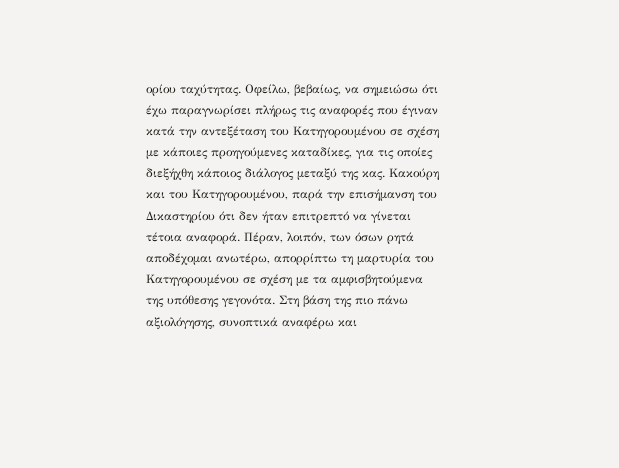ορίου ταχύτητας. Οφείλω, βεβαίως, να σημειώσω ότι έχω παραγνωρίσει πλήρως τις αναφορές που έγιναν κατά την αντεξέταση του Κατηγορουμένου σε σχέση με κάποιες προηγούμενες καταδίκες, για τις οποίες διεξήχθη κάποιος διάλογος μεταξύ της κας. Κακούρη και του Κατηγορουμένου, παρά την επισήμανση του Δικαστηρίου ότι δεν ήταν επιτρεπτό να γίνεται τέτοια αναφορά. Πέραν, λοιπόν, των όσων ρητά αποδέχομαι ανωτέρω, απορρίπτω τη μαρτυρία του Κατηγορουμένου σε σχέση με τα αμφισβητούμενα της υπόθεσης γεγονότα. Στη βάση της πιο πάνω αξιολόγησης, συνοπτικά αναφέρω και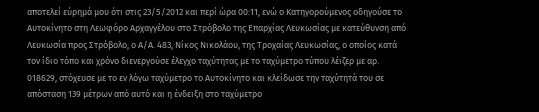αποτελεί εύρημά μου ότι στις 23/5/2012 και περί ώρα 00:11, ενώ ο Κατηγορούμενος οδηγούσε το Αυτοκίνητο στη Λεωφόρο Αρχαγγέλου στο Στρόβολο της Επαρχίας Λευκωσίας με κατεύθυνση από Λευκωσία προς Στρόβολο, ο Α/Α. 483, Νίκος Νικολάου, της Τροχαίας Λευκωσίας, ο οποίος κατά τον ίδιο τόπο και χρόνο διενεργούσε έλεγχο ταχύτητας με το ταχύμετρο τύπου λέιζερ με αρ. 018629, στόχευσε με το εν λόγω ταχύμετρο το Αυτοκίνητο και κλείδωσε την ταχύτητά του σε απόσταση 139 μέτρων από αυτό και η ένδειξη στο ταχύμετρο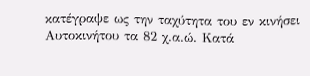κατέγραψε ως την ταχύτητα του εν κινήσει Αυτοκινήτου τα 82 χ.α.ώ. Κατά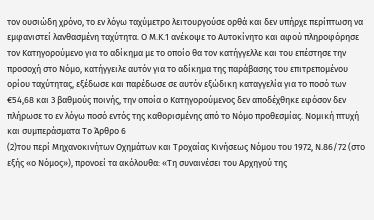τον ουσιώδη χρόνο, το εν λόγω ταχύμετρο λειτουργούσε ορθά και δεν υπήρχε περίπτωση να εμφανιστεί λανθασμένη ταχύτητα. Ο Μ.Κ.1 ανέκοψε το Αυτοκίνητο και αφού πληροφόρησε τον Κατηγορούμενο για το αδίκημα με το οποίο θα τον κατήγγελλε και του επέστησε την προσοχή στο Νόμο, κατήγγειλε αυτόν για το αδίκημα της παράβασης του επιτρεπομένου ορίου ταχύτητας, εξέδωσε και παρέδωσε σε αυτόν εξώδικη καταγγελία για το ποσό των €54,68 και 3 βαθμούς ποινής, την οποία ο Κατηγορούμενος δεν αποδέχθηκε εφόσον δεν πλήρωσε το εν λόγω ποσό εντός της καθορισμένης από το Νόμο προθεσμίας. Νομική πτυχή και συμπεράσματα Το Άρθρο 6
(2)του περί Μηχανοκινήτων Οχημάτων και Τροχαίας Κινήσεως Νόμου του 1972, Ν.86/72 (στο εξής «ο Νόμος»), προνοεί τα ακόλουθα: «Τη συναινέσει του Αρχηγού της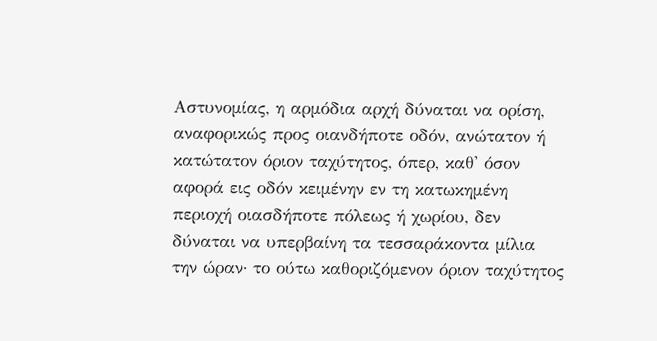Αστυνομίας, η αρμόδια αρχή δύναται να ορίση, αναφορικώς προς οιανδήποτε οδόν, ανώτατον ή κατώτατον όριον ταχύτητος, όπερ, καθ' όσον αφορά εις οδόν κειμένην εν τη κατωκημένη περιοχή οιασδήποτε πόλεως ή χωρίου, δεν δύναται να υπερβαίνη τα τεσσαράκοντα μίλια την ώραν· το ούτω καθοριζόμενον όριον ταχύτητος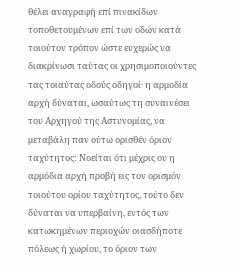θέλει αναγραφή επί πινακίδων τοποθετουμένων επί των οδών κατά τοιούτον τρόπον ώστε ευχερώς να διακρίνωσι ταύτας οι χρησιμοποιούντες τας τοιαύτας οδούς οδηγοί· η αρμοδία αρχή δύναται, ωσαύτως τη συναινέσει του Αρχηγού της Αστυνομίας, να μεταβάλη παν ούτω ορισθέν όριον ταχύτητος: Νοείται ότι μέχρις ου η αρμόδια αρχή προβή εις τον ορισμόν τοιούτου ορίου ταχύτητος, τούτο δεν δύναται να υπερβαίνη, εντός των κατωκημένων περιοχών οιασδήποτε πόλεως ή χωρίου, το όριον των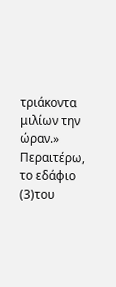τριάκοντα μιλίων την ώραν.» Περαιτέρω, το εδάφιο
(3)του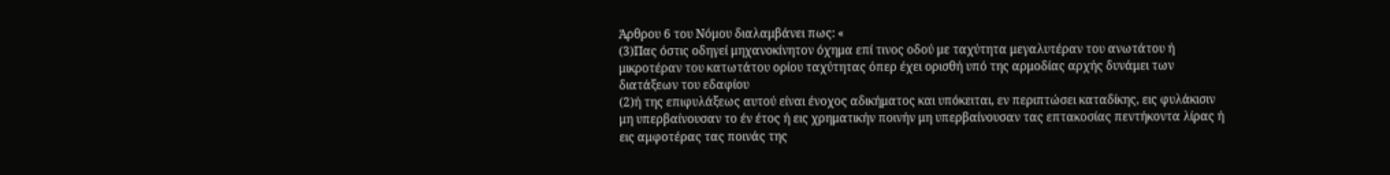Άρθρου 6 του Νόμου διαλαμβάνει πως: «
(3)Πας όστις οδηγεί μηχανοκίνητον όχημα επί τινος οδού με ταχύτητα μεγαλυτέραν του ανωτάτου ή μικροτέραν του κατωτάτου ορίου ταχύτητας όπερ έχει ορισθή υπό της αρμοδίας αρχής δυνάμει των διατάξεων του εδαφίου
(2)ή της επιφυλάξεως αυτού είναι ένοχος αδικήματος και υπόκειται, εν περιπτώσει καταδίκης, εις φυλάκισιν μη υπερβαίνουσαν το έν έτος ή εις χρηματικήν ποινήν μη υπερβαίνουσαν τας επτακοσίας πεντήκοντα λίρας ή εις αμφοτέρας τας ποινάς της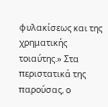φυλακίσεως και της χρηματικής τοιαύτης.» Στα περιστατικά της παρούσας, ο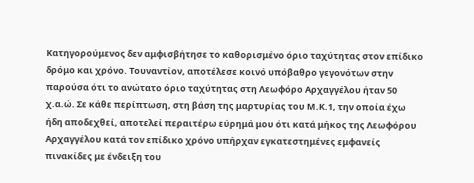Κατηγορούμενος δεν αμφισβήτησε το καθορισμένο όριο ταχύτητας στον επίδικο δρόμο και χρόνο. Τουναντίον, αποτέλεσε κοινό υπόβαθρο γεγονότων στην παρούσα ότι το ανώτατο όριο ταχύτητας στη Λεωφόρο Αρχαγγέλου ήταν 50 χ.α.ώ. Σε κάθε περίπτωση, στη βάση της μαρτυρίας του Μ.Κ.1, την οποία έχω ήδη αποδεχθεί, αποτελεί περαιτέρω εύρημά μου ότι κατά μήκος της Λεωφόρου Αρχαγγέλου κατά τον επίδικο χρόνο υπήρχαν εγκατεστημένες εμφανείς πινακίδες με ένδειξη του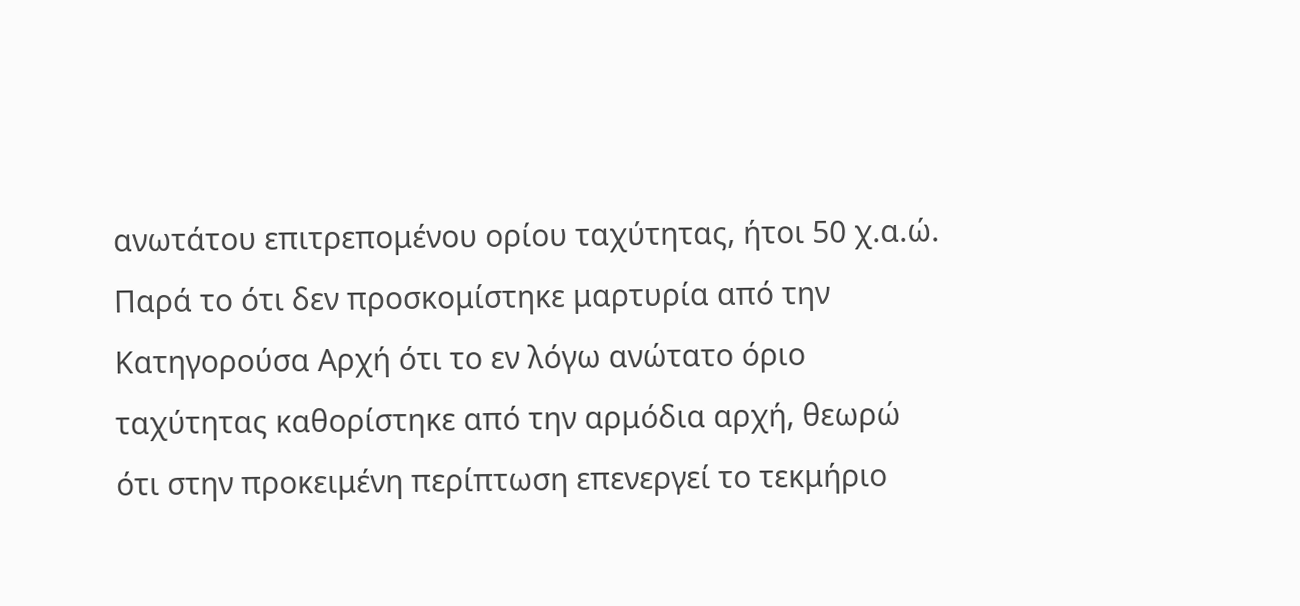ανωτάτου επιτρεπομένου ορίου ταχύτητας, ήτοι 50 χ.α.ώ. Παρά το ότι δεν προσκομίστηκε μαρτυρία από την Κατηγορούσα Αρχή ότι το εν λόγω ανώτατο όριο ταχύτητας καθορίστηκε από την αρμόδια αρχή, θεωρώ ότι στην προκειμένη περίπτωση επενεργεί το τεκμήριο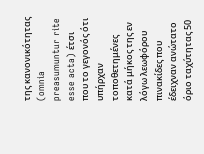της κανονικότητας (omnia preasumuntur rite esse acta) έτσι που το γεγονός ότι υπήρχαν τοποθετημένες κατά μήκος της εν λόγω λεωφόρου πινακίδες που έδειχναν ανώτατο όριο ταχύτητας 50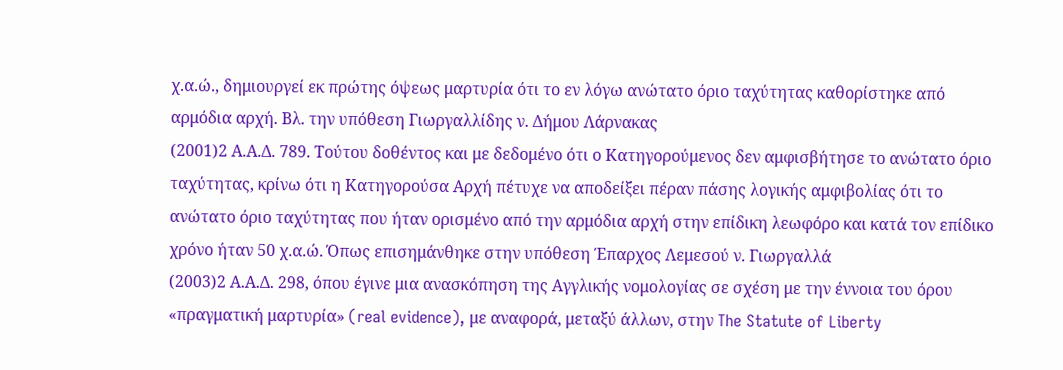χ.α.ώ., δημιουργεί εκ πρώτης όψεως μαρτυρία ότι το εν λόγω ανώτατο όριο ταχύτητας καθορίστηκε από αρμόδια αρχή. Βλ. την υπόθεση Γιωργαλλίδης ν. Δήμου Λάρνακας
(2001)2 Α.Α.Δ. 789. Τούτου δοθέντος και με δεδομένο ότι ο Κατηγορούμενος δεν αμφισβήτησε το ανώτατο όριο ταχύτητας, κρίνω ότι η Κατηγορούσα Αρχή πέτυχε να αποδείξει πέραν πάσης λογικής αμφιβολίας ότι το ανώτατο όριο ταχύτητας που ήταν ορισμένο από την αρμόδια αρχή στην επίδικη λεωφόρο και κατά τον επίδικο χρόνο ήταν 50 χ.α.ώ. Όπως επισημάνθηκε στην υπόθεση Έπαρχος Λεμεσού ν. Γιωργαλλά
(2003)2 Α.Α.Δ. 298, όπου έγινε μια ανασκόπηση της Αγγλικής νομολογίας σε σχέση με την έννοια του όρου «πραγματική μαρτυρία» (real evidence), με αναφορά, μεταξύ άλλων, στην The Statute of Liberty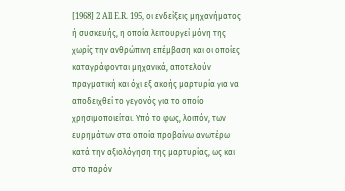[1968] 2 All E.R. 195, οι ενδείξεις μηχανήματος ή συσκευής, η οποία λειτουργεί μόνη της χωρίς την ανθρώπινη επέμβαση και οι οποίες καταγράφονται μηχανικά, αποτελούν πραγματική και όχι εξ ακοής μαρτυρία για να αποδειχθεί το γεγονός για το οποίο χρησιμοποιείται. Υπό το φως, λοιπόν, των ευρημάτων στα οποία προβαίνω ανωτέρω κατά την αξιολόγηση της μαρτυρίας, ως και στο παρόν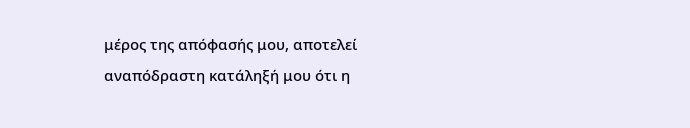μέρος της απόφασής μου, αποτελεί αναπόδραστη κατάληξή μου ότι η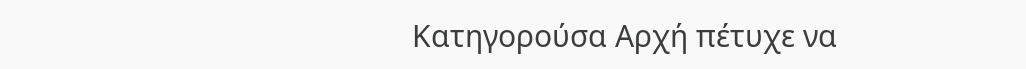Κατηγορούσα Αρχή πέτυχε να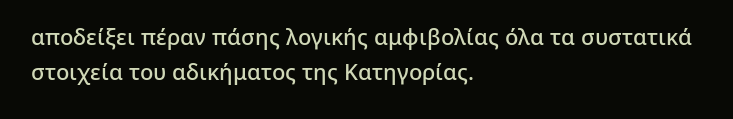αποδείξει πέραν πάσης λογικής αμφιβολίας όλα τα συστατικά στοιχεία του αδικήματος της Κατηγορίας.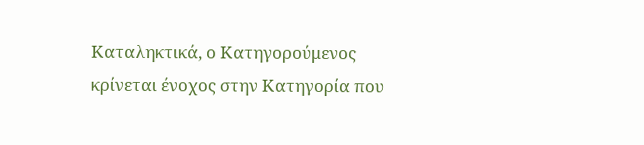Καταληκτικά, ο Κατηγορούμενος κρίνεται ένοχος στην Κατηγορία που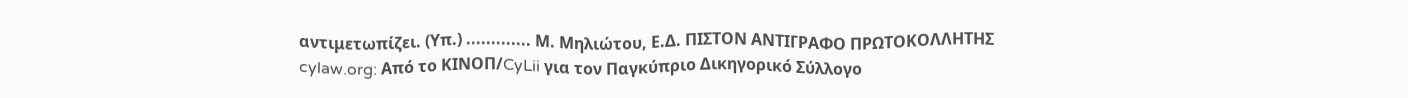αντιμετωπίζει. (Υπ.) ............. Μ. Μηλιώτου, Ε.Δ. ΠΙΣΤΟΝ ΑΝΤΙΓΡΑΦΟ ΠΡΩΤΟΚΟΛΛΗΤΗΣ cylaw.org: Από το ΚΙΝOΠ/CyLii για τον Παγκύπριο Δικηγορικό Σύλλογο